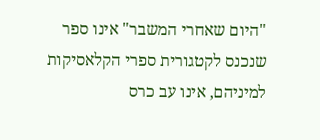"היום שאחרי המשבר" אינו ספר שנכנס לקטגורית ספרי הקלאסיקות למיניהם, אינו עב כרס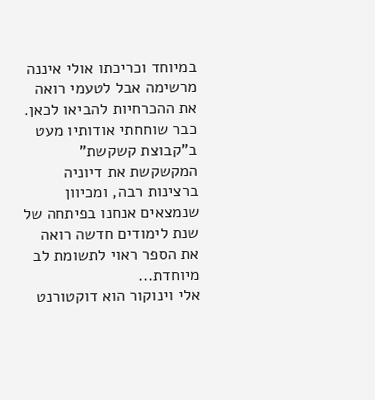במיוחד וכריכתו אולי איננה מרשימה אבל לטעמי רואה את ההכרחיות להביאו לכאן.
כבר שוחחתי אודותיו מעט ב"קבוצת קשקשת" המקשקשת את דיוניה ברצינות רבה, ומכיוון שנמצאים אנחנו בפיתחה של שנת לימודים חדשה רואה את הספר ראוי לתשומת לב מיוחדת...
אלי וינוקור הוא דוקטורנט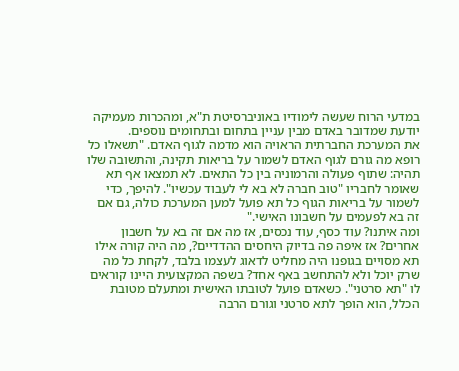במדעי הרוח שעשה לימודיו באוניברסיטת ת"א, ומהכרות מעמיקה יודעת שמדובר באדם מבין עניין בתחום ובתחומים נוספים.
את המערכת החברתית הראויה הוא מדמה לגוף האדם. "תשאלו כל רופא מה גורם לגוף האדם לשמור על בריאות תקינה, והתשובה שלו תהיה: שתוף פעולה והרמוניה בין כל התאים. לא תמצאו אף תא שאומר לחבריו "טוב חברה לא בא לי לעבוד עכשיו". להיפך, כדי לשמור על בריאות הגוף כל תא פועל למען המערכת כולה, גם אם זה בא לפעמים על חשבונו האישי."
ומה איתנו? עוד כסף, עוד נכסים, אז מה אם זה בא על חשבון אחרים? אז איפה פה בדיוק היחסים ההדדיים?, מה היה קורה אילו תא מסויים בגופנו היה מחליט לדאוג לעצמו בלבד, לקחת כל מה שרק יוכל ולא להתחשב באף אחד? בשפה המקצועית היינו קוראים לו "תא סרטני". כשאדם פועל לטובתו האישית ומתעלם מטובת הכלל, הוא הופך לתא סרטני וגורם הרבה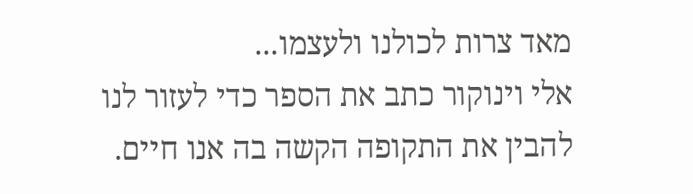מאד צרות לכולנו ולעצמו...
אלי וינוקור כתב את הספר כדי לעזור לנו להבין את התקופה הקשה בה אנו חיים.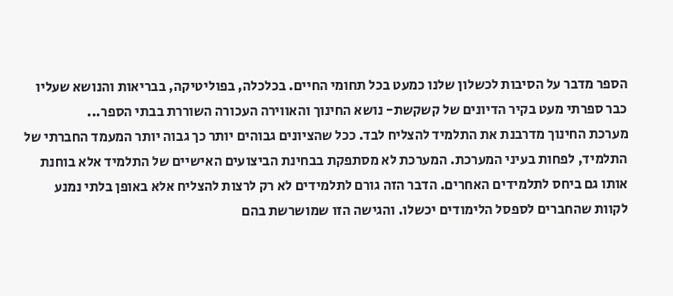הספר מדבר על הסיבות לכשלון שלנו כמעט בכל תחומי החיים. בכלכלה, בפוליטיקה, בבריאות והנושא שעליו כבר ספרתי מעט בקיר הדיונים של קשקשת- נושא החינוך והאווירה העכורה השוררת בבתי הספר...
מערכת החינוך מדרבנת את התלמיד להצליח לבד. ככל שהציונים גבוהים יותר כך גבוה יותר המעמד החברתי של התלמיד, לפחות בעיני המערכת. המערכת לא מסתפקת בבחינת הביצועים האישיים של התלמיד אלא בוחנת אותו גם ביחס לתלמידים האחרים. הדבר הזה גורם לתלמידים לא רק לרצות להצליח אלא באופן בלתי נמנע לקוות שהחברים לספסל הלימודים יכשלו. והגישה הזו שמושרשת בהם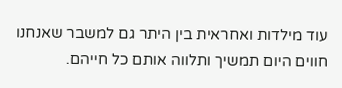עוד מילדות ואחראית בין היתר גם למשבר שאנחנו חווים היום תמשיך ותלווה אותם כל חייהם.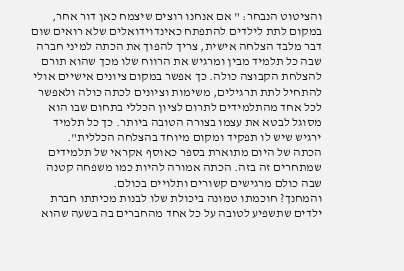והציטוט הנבחר: " אם אנחנו רוצים שיצמח כאן דור אחר, במקום לתת לילדים להתפתח כאינדוידואלים שלא רואים שום דבר מלבד הצלחה אישית, צריך להפוך את הכתה למיני חברה שבה כל תלמיד מבין ומרגיש את הרווח שלו מכך שהוא תורם להצלחת הקבוצה כולה. כך אפשר במקום ציונים אישיים אולי להתחיל לתת תרגילים, משימות וציונים לכתה כולה ולאפשר לכל אחד מהתלמידים לתרום לציון הכללי בתחום שבו הוא מסוגל לבטא את עצמו בצורה הטובה ביותר. כך כל תלמיד ירגיש שיש לו תפקיד ומקום מיוחד בהצלחה הכללית".
הכתה של היום מתוארת בספר כאוסף אקראי של תלמידים שמתחרים זה בזה. הכתה אמורה להיות כמו משפחה קטנה שבה כולם מרגישים קשורים ותלויים בכולם.
והמחנך? חוכמתו טמונה ביכולת שלו לבנות מכיתתו חברת ילדים שתשפיע לטובה על כל אחד מהחברים בה בשעה שהוא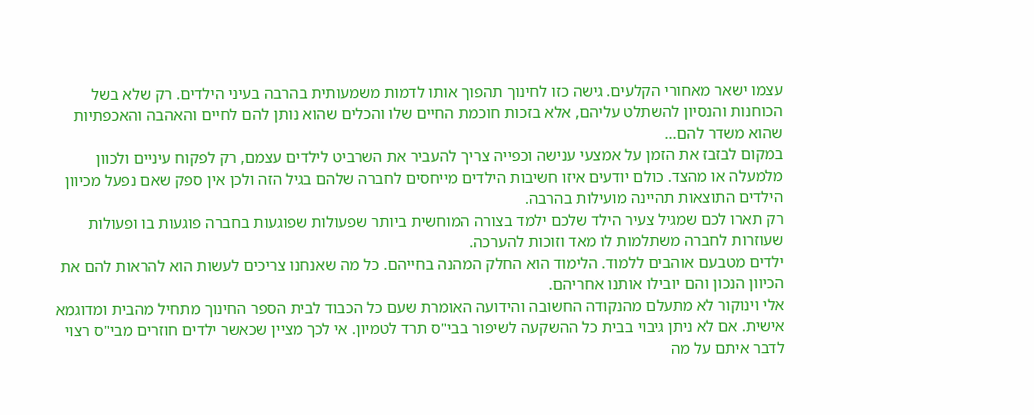עצמו ישאר מאחורי הקלעים. גישה כזו לחינוך תהפוך אותו לדמות משמעותית בהרבה בעיני הילדים. רק שלא בשל הכוחנות והנסיון להשתלט עליהם, אלא בזכות חוכמת החיים שלו והכלים שהוא נותן להם לחיים והאהבה והאכפתיות שהוא משדר להם...
במקום לבזבז את הזמן על אמצעי ענישה וכפייה צריך להעביר את השרביט לילדים עצמם, רק לפקוח עיניים ולכוון מלמעלה או מהצד. כולם יודעים איזו חשיבות הילדים מייחסים לחברה שלהם בגיל הזה ולכן אין ספק שאם נפעל מכיוון הילדים התוצאות תהיינה מועילות בהרבה.
רק תארו לכם שמגיל צעיר הילד שלכם ילמד בצורה המוחשית ביותר שפעולות שפוגעות בחברה פוגעות בו ופעולות שעוזרות לחברה משתלמות לו מאד וזוכות להערכה.
ילדים מטבעם אוהבים ללמוד. הלימוד הוא החלק המהנה בחייהם. כל מה שאנחנו צריכים לעשות הוא להראות להם את הכיוון הנכון והם יובילו אותנו אחריהם.
אלי וינוקור לא מתעלם מהנקודה החשובה והידועה האומרת שעם כל הכבוד לבית הספר החינוך מתחיל מהבית ומדוגמא אישית. אם לא ניתן גיבוי בבית כל ההשקעה לשיפור בבי"ס תרד לטמיון. אי לכך מציין שכאשר ילדים חוזרים מבי"ס רצוי לדבר איתם על מה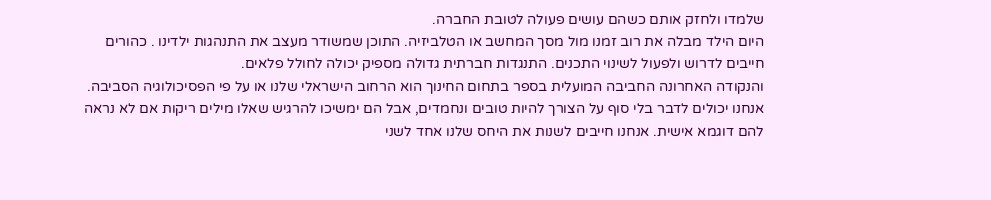שלמדו ולחזק אותם כשהם עושים פעולה לטובת החברה.
היום הילד מבלה את רוב זמנו מול מסך המחשב או הטלביזיה. התוכן שמשודר מעצב את התנהגות ילדינו . כהורים חייבים לדרוש ולפעול לשינוי התכנים. התנגדות חברתית גדולה מספיק יכולה לחולל פלאים.
והנקודה האחרונה החביבה המועלית בספר בתחום החינוך הוא הרחוב הישראלי שלנו או על פי הפסיכולוגיה הסביבה. אנחנו יכולים לדבר בלי סוף על הצורך להיות טובים ונחמדים, אבל הם ימשיכו להרגיש שאלו מילים ריקות אם לא נראה להם דוגמא אישית. אנחנו חייבים לשנות את היחס שלנו אחד לשני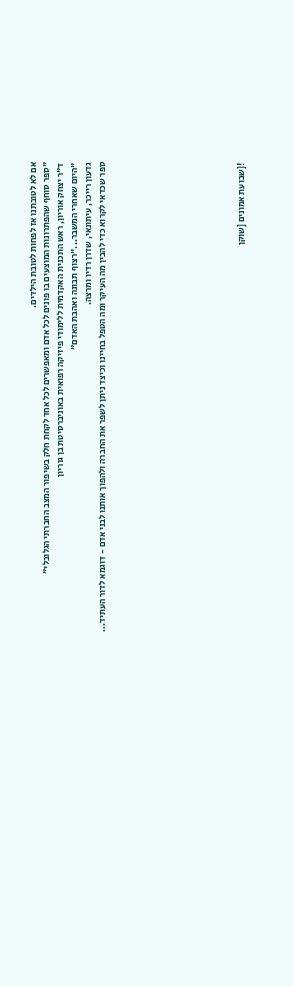אם לא לטובתנו אז לפחות לטובת הילדים.
"ספר סוחף שהפתרונות המוצעים בו פונים לכל אדם ומאפשרים לכל אחד לקחת חלק בשיפור המצב החברתי הגלובלי"
ד"ר יצחק אוריון, ראש התכנית האקדמית ללימודי פיזיקה רפואית באוניברסיטת בן גוריון
"היום שאחרי המשבר..."רצוף תבונה ואהבת האדם"
גדעון רייכר, עיתונאי, שדרן רדיו ומרצה.
ספר שכדאי לקרוא כדי להבין מה העיקר ומה הטפל בחיינו וכיצד ניתן לשפר את החברה ולהפוך אותנו לבני אדם - דוגמא לדור העתיד...









![שבועת אמונים [שוקן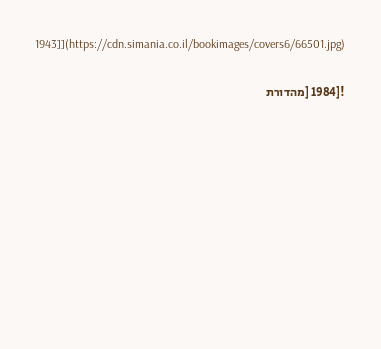1943]](https://cdn.simania.co.il/bookimages/covers6/66501.jpg)


![1984 [מהדורת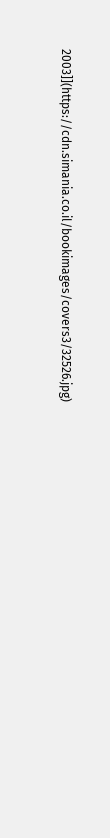2003]](https://cdn.simania.co.il/bookimages/covers3/32526.jpg)